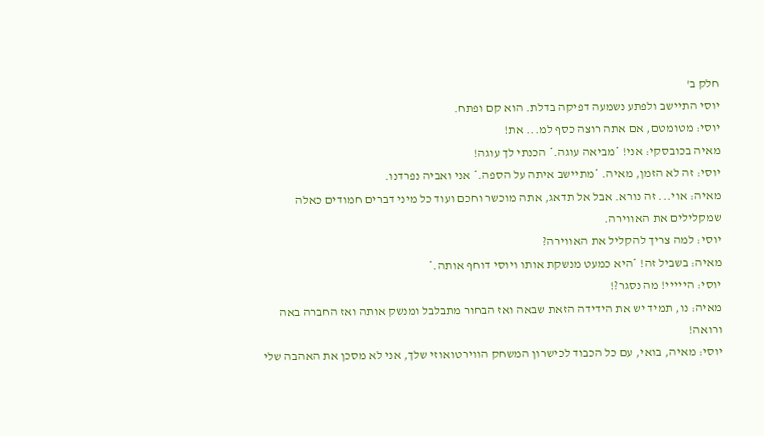חלק ב'
יוסי התיישב ולפתע נשמעה דפיקה בדלת. הוא קם ופתח.
יוסי: מטומטם, אם אתה רוצה כסף למ... את!
מאיה בכובסקי: אני! *מביאה עוגה.* הכנתי לך עוגה!
יוסי: זה לא הזמן, מאיה. *מתיישב איתה על הספה.* אני ואביה נפרדנו.
מאיה: אוי... זה נורא. אבל אל תדאג, אתה מוכשר וחכם ועוד כל מיני דברים חמודים כאלה שמקלילים את האווירה.
יוסי: למה צריך להקליל את האווירה?
מאיה: בשביל זה! *היא כמעט מנשקת אותו ויוסי דוחף אותה.*
יוסי: הייייי! מה נסגר?!
מאיה: נו, תמיד יש את הידידה הזאת שבאה ואז הבחור מתבלבל ומנשק אותה ואז החברה באה ורואה!
יוסי: מאיה, בואי, עם כל הכבוד לכישרון המשחק הווירטואוזי שלך, אני לא מסכן את האהבה שלי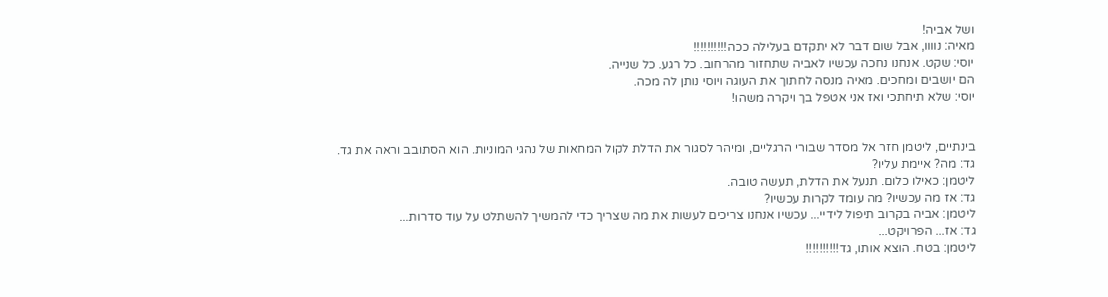ושל אביה!
מאיה: נוווו, אבל שום דבר לא יתקדם בעלילה ככה!!!!!!!!!!
יוסי: שקט. אנחנו נחכה עכשיו לאביה שתחזור מהרחוב. כל רגע. כל שנייה.
הם יושבים ומחכים. מאיה מנסה לחתוך את העוגה ויוסי נותן לה מכה.
יוסי: שלא תיחתכי ואז אני אטפל בך ויקרה משהו!


בינתיים, ליטמן חזר אל מסדר שבורי הרגליים, ומיהר לסגור את הדלת לקול המחאות של נהגי המוניות. הוא הסתובב וראה את גד.
גד: מה? איימת עליו?
ליטמן: כאילו כלום. תנעל את הדלת, תעשה טובה.
גד: אז מה עכשיו? מה עומד לקרות עכשיו?
ליטמן: אביה בקרוב תיפול לידיי... עכשיו אנחנו צריכים לעשות את מה שצריך כדי להמשיך להשתלט על עוד סדרות...
גד: אז... הפרויקט...
ליטמן: בטח. הוצא אותו, גד!!!!!!!!!!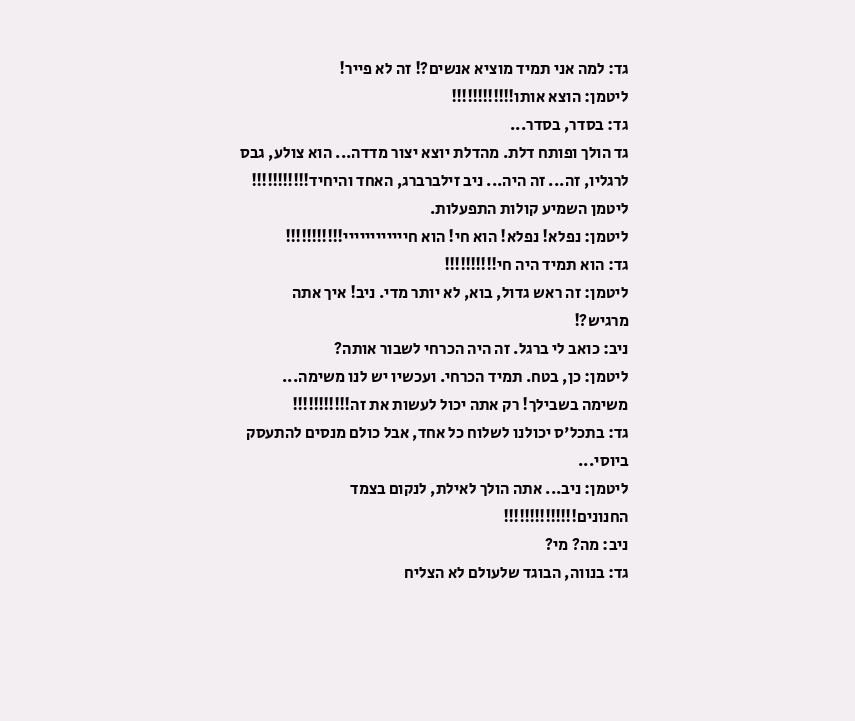גד: למה אני תמיד מוציא אנשים?! זה לא פייר!
ליטמן: הוצא אותו!!!!!!!!!!!!
גד: בסדר, בסדר...
גד הולך ופותח דלת. מהדלת יוצא יצור מדדה... הוא צולע, גבס לרגליו, זה... זה היה... ניב זילברברג, האחד והיחיד!!!!!!!!!!! ליטמן השמיע קולות התפעלות.
ליטמן: נפלא! נפלא! הוא חי! הוא חיייייייייייי!!!!!!!!!!!
גד: הוא תמיד היה חי!!!!!!!!!!
ליטמן: זה ראש גדול, בוא, לא יותר מדי. ניב! איך אתה מרגיש?!
ניב: כואב לי ברגל. זה היה הכרחי לשבור אותה?
ליטמן: כן, בטח. תמיד הכרחי. ועכשיו יש לנו משימה... משימה בשבילך! רק אתה יכול לעשות את זה!!!!!!!!!!!
גד: בתכל'ס יכולנו לשלוח כל אחד, אבל כולם מנסים להתעסק ביוסי...
ליטמן: ניב... אתה הולך לאילת, לנקום בצמד החנונים!!!!!!!!!!!!!!
ניב: מה? מי?
גד: בנווה, הבוגד שלעולם לא הצליח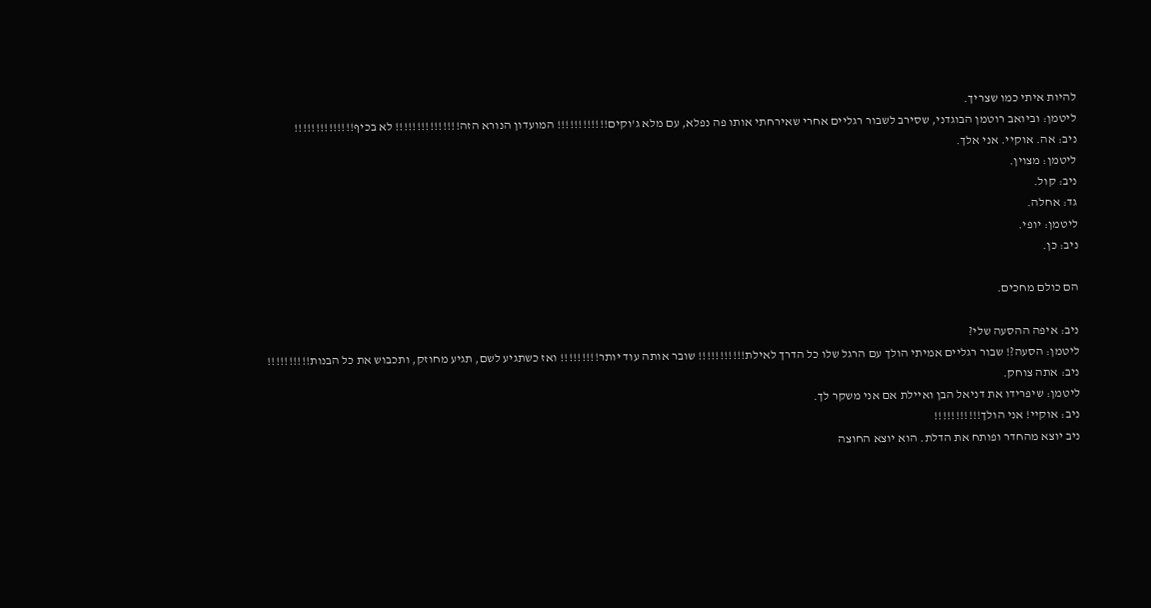להיות איתי כמו שצריך.
ליטמן: וביואב רוטמן הבוגדני, שסירב לשבור רגליים אחרי שאירחתי אותו פה נפלא, עם מלא ג'וקים!!!!!!!!!!!! המועדון הנורא הזה!!!!!!!!!!!!!!! לא בכיף!!!!!!!!!!!!!!
ניב: אה. אוקיי. אני אלך.
ליטמן: מצוין.
ניב: קול.
גד: אחלה.
ליטמן: יופי.
ניב: כן.

הם כולם מחכים.

ניב: איפה ההסעה שלי?
ליטמן: הסעה?! שבור רגליים אמיתי הולך עם הרגל שלו כל הדרך לאילת!!!!!!!!!!! שובר אותה עוד יותר!!!!!!!!! ואז כשתגיע לשם, תגיע מחוזק, ותכבוש את כל הבנות!!!!!!!!!!
ניב: אתה צוחק.
ליטמן: שיפרידו את דניאל הבן ואיילת אם אני משקר לך.
ניב: אוקיי! אני הולך!!!!!!!!!!!
ניב יוצא מהחדר ופותח את הדלת. הוא יוצא החוצה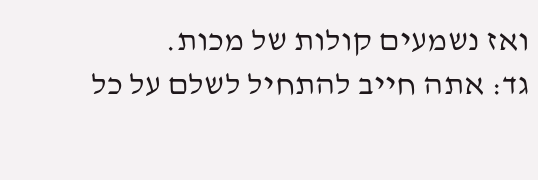ואז נשמעים קולות של מכות.
גד: אתה חייב להתחיל לשלם על כל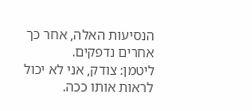הנסיעות האלה, אחר כך אחרים נדפקים.
ליטמן: צודק, אני לא יכול לראות אותו ככה.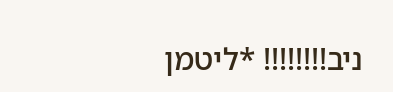ניב!!!!!!!! *ליטמן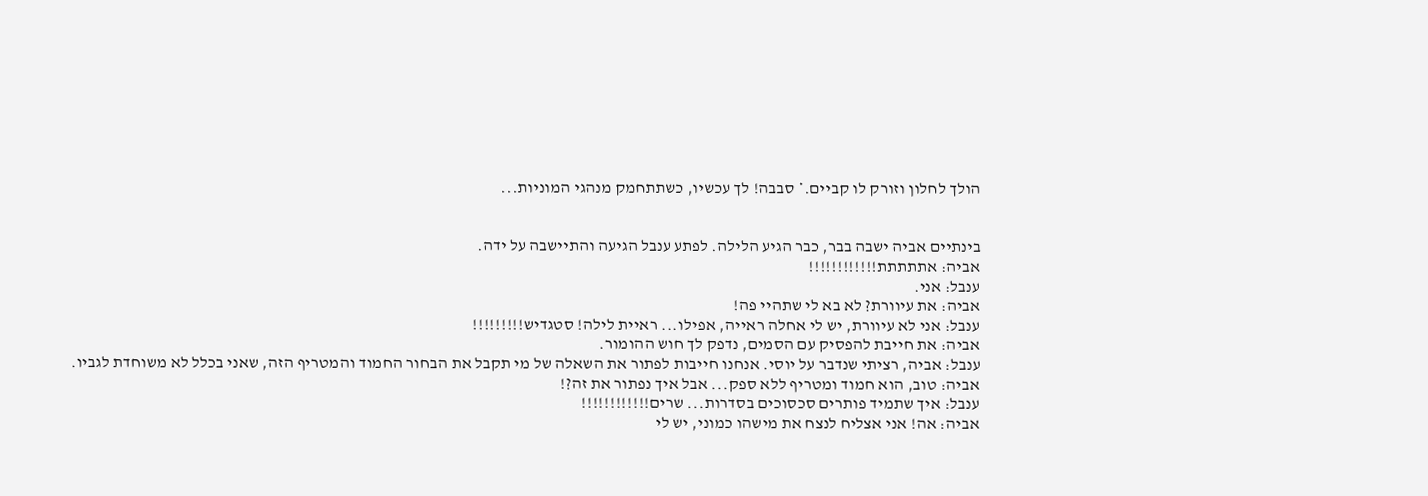הולך לחלון וזורק לו קביים.* סבבה! לך עכשיו, כשתתחמק מנהגי המוניות...


בינתיים אביה ישבה בבר, כבר הגיע הלילה. לפתע ענבל הגיעה והתיישבה על ידה.
אביה: אתתתתת!!!!!!!!!!!!
ענבל: אני.
אביה: את עיוורת? לא בא לי שתהיי פה!
ענבל: אני לא עיוורת, יש לי אחלה ראייה, אפילו... ראיית לילה! סטגדיש!!!!!!!!!
אביה: את חייבת להפסיק עם הסמים, נדפק לך חוש ההומור.
ענבל: אביה, רציתי שנדבר על יוסי. אנחנו חייבות לפתור את השאלה של מי תקבל את הבחור החמוד והמטריף הזה, שאני בכלל לא משוחדת לגביו.
אביה: טוב, הוא חמוד ומטריף ללא ספק... אבל איך נפתור את זה?!
ענבל: איך שתמיד פותרים סכסוכים בסדרות... שרים!!!!!!!!!!!!
אביה: אה! אני אצליח לנצח את מישהו כמוני, יש לי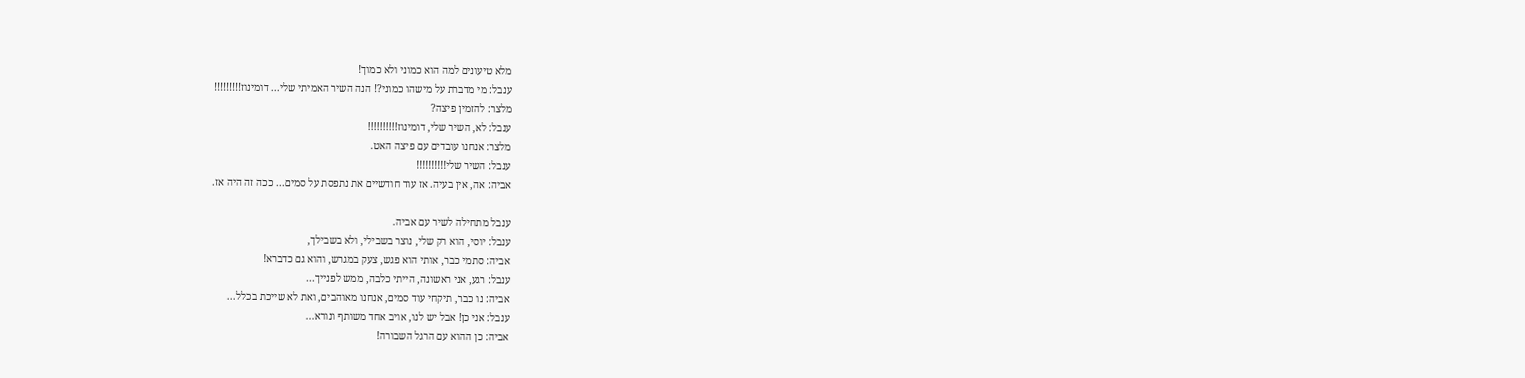מלא טיעונים למה הוא כמוני ולא כמוך!
ענבל: מי מדברת על מישהו כמוני?! הנה השיר האמיתי שלי... דומינוז!!!!!!!!!
מלצר: להזמין פיצה?
ענבל: לא, השיר שלי, דומינוז!!!!!!!!!!
מלצר: אנחנו עובדים עם פיצה האט.
ענבל: השיר שלי!!!!!!!!!!
אביה: אה, אין בעיה. אז עוד חודשיים את נתפסת על סמים... ככה זה היה אז.

ענבל מתחילה לשיר עם אביה.
ענבל: יוסי, הוא רק שלי, נוצר בשבילי, ולא בשבילך,
אביה: סתמי כבר, אותי הוא פגש, צעק במגרש, והוא גם כדברא!
ענבל: רגע, אני ראשונה, הייתי כלבה, ממש לפנייך...
אביה: נו כבר, תיקחי עוד סמים, אנחנו מאוהבים, ואת לא שייכת בכלל...
ענבל: אני כן! אבל יש לנו, אויב אחד משותף ונורא...
אביה: כן ההוא עם הרגל השבורה!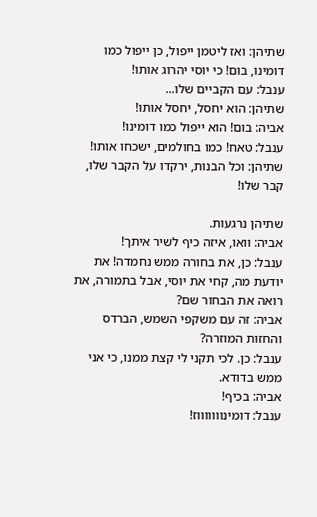שתיהן: ואז ליטמן ייפול, כן ייפול כמו דומינו, בום! כי יוסי יהרוג אותו!
ענבל: עם הקביים שלו...
שתיהן: הוא יחסל, יחסל אותו!
אביה: בום! הוא ייפול כמו דומינו!
ענבל: טאח! כמו בחולמים, ישכחו אותו!
שתיהן: וכל הבנות, ירקדו על הקבר שלו, קבר שלו!

שתיהן נרגעות.
אביה: וואו, איזה כיף לשיר איתך!
ענבל: כן, את בחורה ממש נחמדה! את יודעת מה, קחי את יוסי, אבל בתמורה, את רואה את הבחור שם?
אביה: זה עם משקפי השמש, הברדס והחזות המוזרה?
ענבל: כן. לכי תקני לי קצת ממנו, כי אני ממש בדודא.
אביה: בכיף!
ענבל: דומינוווווווז!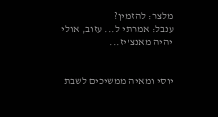מלצר: להזמין?
ענבל: אמרתי ל... עזוב, אולי יהיה מאנצ'יז...


יוסי ומאיה ממשיכים לשבת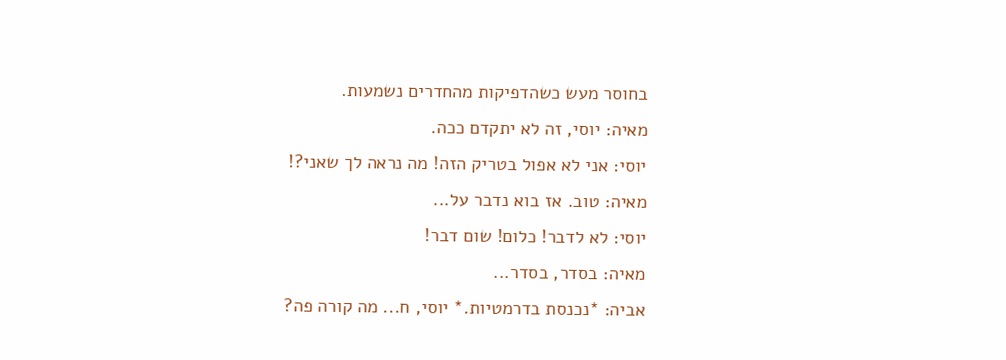בחוסר מעש כשהדפיקות מהחדרים נשמעות.
מאיה: יוסי, זה לא יתקדם ככה.
יוסי: אני לא אפול בטריק הזה! מה נראה לך שאני?!
מאיה: טוב. אז בוא נדבר על...
יוסי: לא לדבר! כלום! שום דבר!
מאיה: בסדר, בסדר...
אביה: *נכנסת בדרמטיות.* יוסי, ח... מה קורה פה?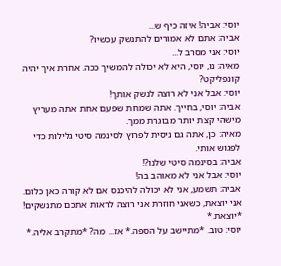יוסי: אביה! איזה כיף ש...
אביה: אתם לא אמורים להתנשק עכשיו?
יוסי: אני מסרב ל...
מאיה: נו, יוסי, היא לא יכולה להמשיך ככה. אחרת איך יהיה קונפליקט?
יוסי: אבל אני לא רוצה לנשק אותך!
אביה: יוסי, בחייך. אתה שמחת שפעם אחת אתה מעריץ מישהי קצת יותר מבוגרת ממך.
מאיה: כן, אתה גם ניסית לפרוץ לסינמה סיטי גלילות כדי לפגוש אותי.
אביה: בסינמה סיטי שלנו?!
יוסי: אבל אני לא מאוהב בה!
אביה: תשמע, אני לא יכולה להיכנס אם לא קורה כאן כלום. אני יוצאת, כשאני חוזרת אני רוצה לראות אתכם מתנשקים! *יוצאת.*
יוסי: טוב. *מתיישב על הספה.* אז... מה? *מתקרב אליה.*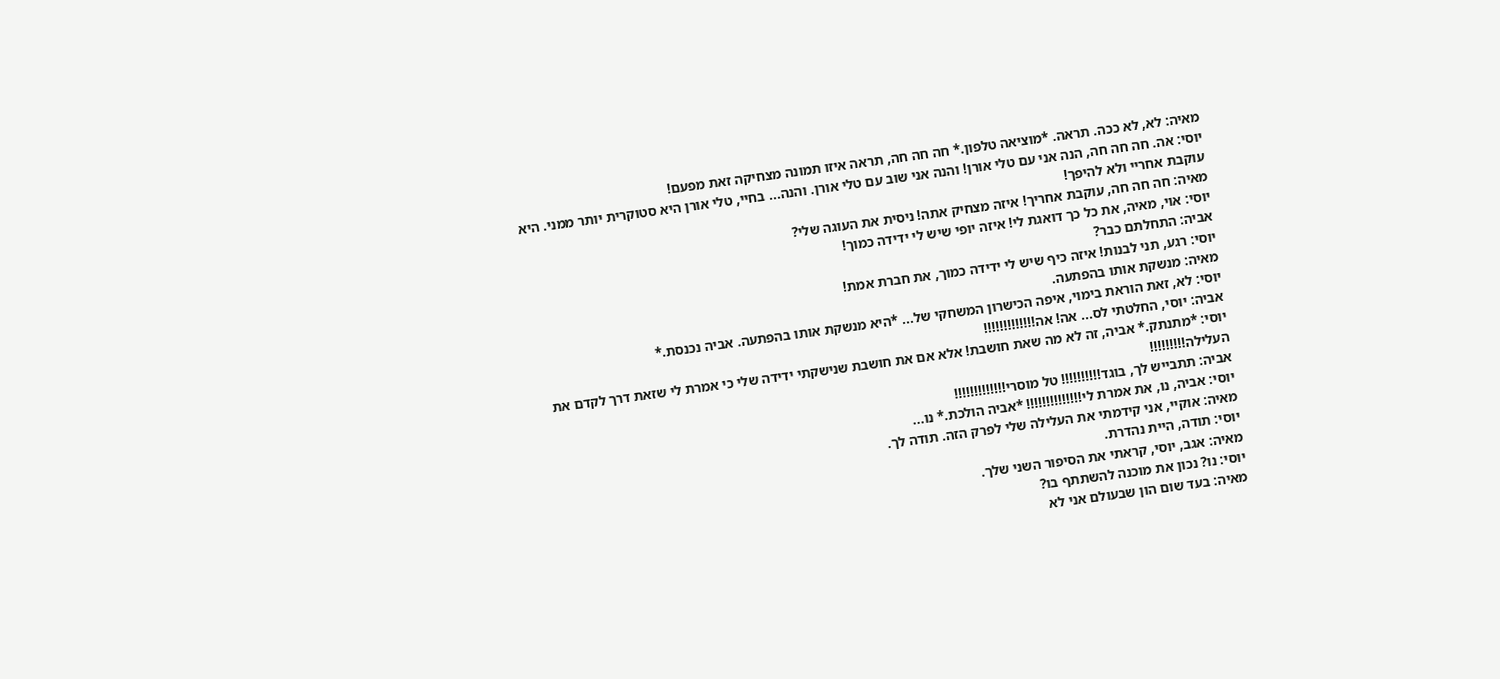מאיה: לא, לא ככה. תראה. *מוציאה טלפון.* חה חה חה, תראה איזו תמונה מצחיקה זאת מפעם!
יוסי: אה. חה חה חה, הנה אני עם טלי אורן! והנה אני שוב עם טלי אורן. והנה... בחיי, טלי אורן היא סטוקרית יותר ממני. היא עוקבת אחריי ולא להיפך!
מאיה: חה חה חה, עוקבת אחריך! איזה מצחיק אתה! ניסית את העוגה שלי?
יוסי: אוי, מאיה, את כל כך דואגת לי! איזה יופי שיש לי ידידה כמוך!
אביה: התחלתם כבר?
יוסי: רגע, תני לבנות! איזה כיף שיש לי ידידה כמוך, את חברת אמת!
מאיה: מנשקת אותו בהפתעה.
יוסי: לא, זאת הוראת בימוי, איפה הכישרון המשחקי של... *היא מנשקת אותו בהפתעה. אביה נכנסת.*
אביה: יוסי, החלטתי לס... אה! אה!!!!!!!!!!!!!
יוסי: *מתנתק.* אביה, זה לא מה שאת חושבת! אלא אם את חושבת שנישקתי ידידה שלי כי אמרת לי שזאת דרך לקדם את העלילה!!!!!!!!!
אביה: תתבייש לך, בוגד!!!!!!!!!! טל מוסרי!!!!!!!!!!!!!
יוסי: אביה, נו, את אמרת לי!!!!!!!!!!!!!! *אביה הולכת.* נו...
מאיה: אוקיי, אני קידמתי את העלילה שלי לפרק הזה. תודה לך.
יוסי: תודה, היית נהדרת.
מאיה: אגב, יוסי, קראתי את הסיפור השני שלך.
יוסי: נו? נכון את מוכנה להשתתף בו?
מאיה: בעד שום הון שבעולם אני לא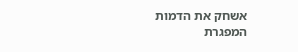אשחק את הדמות המפגרת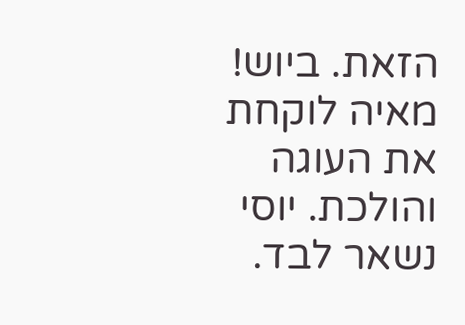הזאת. ביוש!
מאיה לוקחת את העוגה והולכת. יוסי נשאר לבד.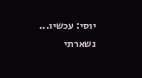יוסי: עכשיו... נשארתי